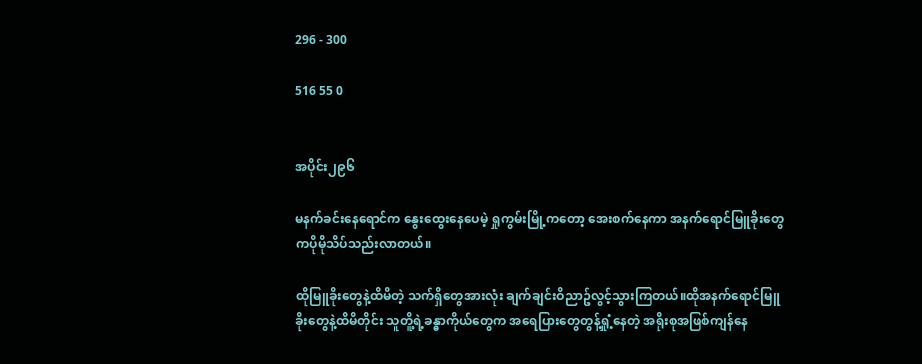296 - 300

516 55 0


အပိုင်း၂၉၆

မနက်ခင်းနေရောင်က နွေးထွေးနေပေမဲ့ ရှုကွမ်းမြို့ကတော့ အေးစက်နေကာ အနက်ရောင်မြူခိုးတွေကပိုမိုသိပ်သည်းလာတယ်။

ထိုမြူခိုးတွေနဲ့ထိမိတဲ့ သက်ရှိတွေအားလုံး ချက်ချင်းဝိညာဥ်လွင့်သွားကြတယ်။ထိုအနက်ရောင်မြူခိုးတွေနဲ့ထိမိတိုင်း သူတိူ့ရဲ့ခန္ဓာကိုယ်တွေက အရေပြားတွေတွန့်ရှုံ့နေတဲ့ အရိုးစုအဖြစ်ကျန်နေ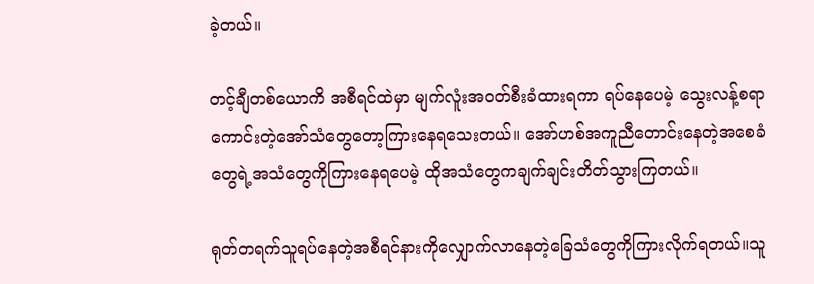ခဲ့တယ်။

တင့်ချီတစ်ယောကိ အစီရင်ထဲမှာ မျက်လူံးအဝတ်စီးခံထားရကာ ရပ်နေပေမဲ့ သွေးလန့်စရာကောင်းတဲ့အော်သံတွေတော့ကြားနေရသေးတယ်။ အော်ဟစ်အကူညီတောင်းနေတဲ့အစေခံတွေရဲ့အသံတွေကိုကြားနေရပေမဲ့ ထိုအသံတွေကချက်ချင်းတိတ်သွားကြတယ်။

ရုတ်တရက်သူရပ်နေတဲ့အစီရင်နားကိုလျှောက်လာနေတဲ့ခြေသံတွေကိုကြားလိုက်ရတယ်။သူ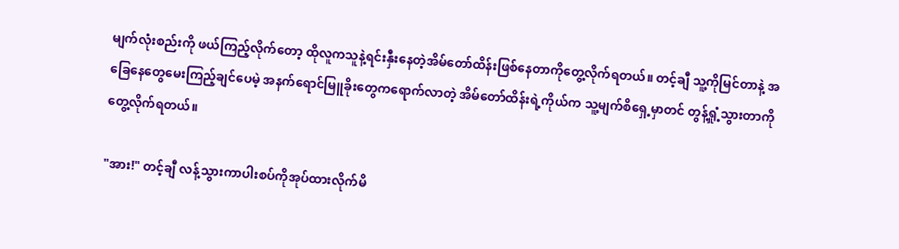မျက်လုံးစည်းကို ဖယ်ကြည့်လိုက်တော့ ထိုလူကသူနဲ့ရင်းနှီးနေတဲ့အိမ်တော်ထိန်းဖြစ်နေတာကိုတွေ့လိုက်ရတယ်။ တင့်ချီ သူ့ကိုမြင်တာနဲ့ အခြေနေတွေမေးကြည့်ချင်ပေမဲ့ အနက်ရောင်မြူခိုးတွေကရောက်လာတဲ့ အိမ်တော်ထိန်းရဲ့ကိုယ်က သူ့မျက်စိရှေ့မှာတင် တွန့်ရှုံ့သွားတာကိုတွေ့လိုက်ရတယ်။

"အား!" တင့်ချီ လန့်သွားကာပါးစပ်ကိုအုပ်ထားလိုက်မိ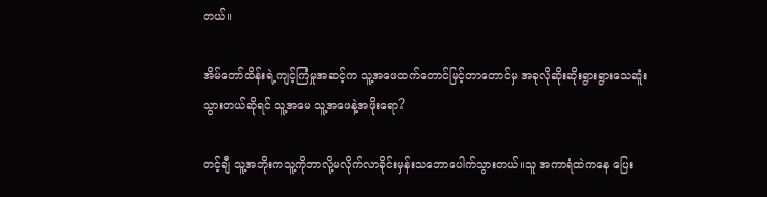တယ်။

အိမ်တော်ထိန်းရဲ့ကျင့်ကြံမှုအဆင့်က သူ့အဖေထက်တောင်မြင့်တာတောင်မှ အခုလိုဆိုးဆိုးရွားရွားသေဆူံးသွားတယ်ဆိုရင် သူ့အမေ သူ့အဖေနဲ့အဖိုးရော?

တင့်ချီ သူ့အဘိုးကသူ့ကိုဘာလို့မလိုက်လာခိုင်းမှန်းသဘောပေါက်သွားတယ်။သူ အကာရံထဲကနေ ပြေး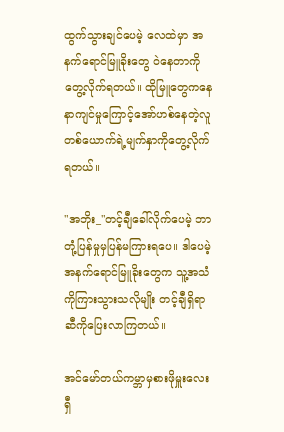ထွက်သွားချင်ပေမဲ့ လေထဲမှာ အနက်ရောင်မြူခိုးတွေ ဝဲနေတာကို တွေ့လိုက်ရတယ်။ ထိုမြူတွေကနေ နာကျင်မှုကြောင့်အော်ဟစ်နေတဲ့လူတစ်ယောက်ရဲ့မျက်နှာကိုတွေ့လိုက်ရတယ်။

"အဘိုး_"တင့်ချီခေါ်လိုက်ပေမဲ့ ဘာတုံ့ပြန်မှုမှပြန်မကြားရပေ။ ဒါပေမဲ့ အနက်ရောင်မြူခိုးတွေက သူ့အသံကိုကြားသွားသလိုမျိုး တင့်ချီရှိရာဆီကိုပြေးလာကြတယ်။

အင်မော်တယ်ကမ္ဘာမှစားဖိုမှူးလေး ရှီ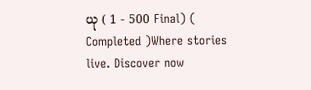ယု ( 1 - 500 Final) ( Completed )Where stories live. Discover now